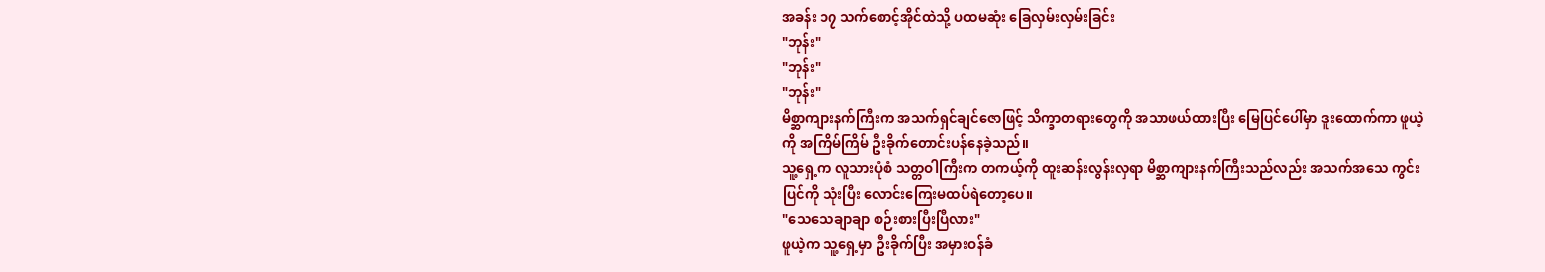အခန်း ၁၇ သက်စောင့်အိုင်ထဲသို့ ပထမဆုံး ခြေလှမ်းလှမ်းခြင်း
"ဘုန်း"
"ဘုန်း"
"ဘုန်း"
မိစ္ဆာကျားနက်ကြီးက အသက်ရှင်ချင်ဇောဖြင့် သိက္ခာတရားတွေကို အသာဖယ်ထားပြီး မြေပြင်ပေါ်မှာ ဒူးထောက်ကာ ဖူယဲ့ကို အကြိမ်ကြိမ် ဦးခိုက်တောင်းပန်နေခဲ့သည်။
သူ့ရှေ့က လူသားပုံစံ သတ္တဝါကြီးက တကယ့်ကို ထူးဆန်းလွန်းလှရာ မိစ္ဆာကျားနက်ကြီးသည်လည်း အသက်အသေ ကွင်းပြင်ကို သုံးပြီး လောင်းကြေးမထပ်ရဲတော့ပေ။
"သေသေချာချာ စဉ်းစားပြီးပြီလား"
ဖူယဲ့က သူ့ရှေ့မှာ ဦးခိုက်ပြီး အမှားဝန်ခံ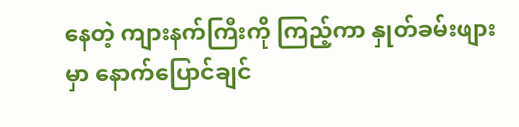နေတဲ့ ကျားနက်ကြီးကို ကြည့်ကာ နှုတ်ခမ်းဖျားမှာ နောက်ပြောင်ချင်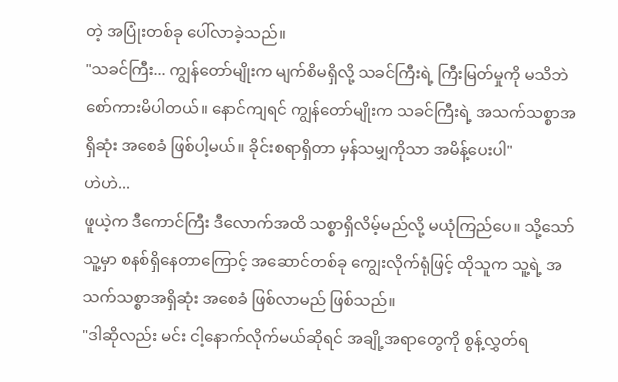တဲ့ အပြုံးတစ်ခု ပေါ်လာခဲ့သည်။
"သခင်ကြီး... ကျွန်တော်မျိုးက မျက်စိမရှိလို့ သခင်ကြီးရဲ့ ကြီးမြတ်မှုကို မသိဘဲ စော်ကားမိပါတယ်။ နောင်ကျရင် ကျွန်တော်မျိုးက သခင်ကြီးရဲ့ အသက်သစ္စာအရှိဆုံး အစေခံ ဖြစ်ပါ့မယ်။ ခိုင်းစရာရှိတာ မှန်သမျှကိုသာ အမိန့်ပေးပါ"
ဟဲဟဲ...
ဖူယဲ့က ဒီကောင်ကြီး ဒီလောက်အထိ သစ္စာရှိလိမ့်မည်လို့ မယုံကြည်ပေ။ သို့သော် သူ့မှာ စနစ်ရှိနေတာကြောင့် အဆောင်တစ်ခု ကျွေးလိုက်ရုံဖြင့် ထိုသူက သူ့ရဲ့ အသက်သစ္စာအရှိဆုံး အစေခံ ဖြစ်လာမည် ဖြစ်သည်။
"ဒါဆိုလည်း မင်း ငါ့နောက်လိုက်မယ်ဆိုရင် အချို့အရာတွေကို စွန့်လွှတ်ရ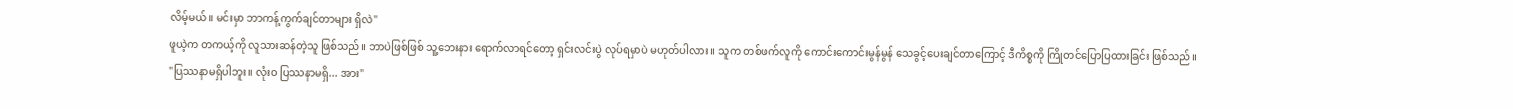လိမ့်မယ်။ မင်းမှာ ဘာကန့်ကွက်ချင်တာများ ရှိလဲ"
ဖူယဲ့က တကယ့်ကို လူသားဆန်တဲ့သူ ဖြစ်သည်။ ဘာပဲဖြစ်ဖြစ် သူ့ဘေးနား ရောက်လာရင်တော့ ရှင်းလင်းပွဲ လုပ်ရမှာပဲ မဟုတ်ပါလား။ သူက တစ်ဖက်လူကို ကောင်းကောင်းမွန်မွန် သေခွင့်ပေးချင်တာကြောင့် ဒီကိစ္စကို ကြိုတင်ပြောပြထားခြင်း ဖြစ်သည်။
"ပြဿနာမရှိပါဘူး။ လုံးဝ ပြဿနာမရှိ... အား"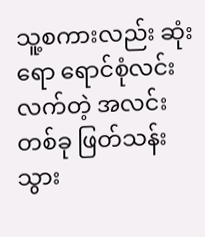သူ့စကားလည်း ဆုံးရော ရောင်စုံလင်းလက်တဲ့ အလင်းတစ်ခု ဖြတ်သန်းသွား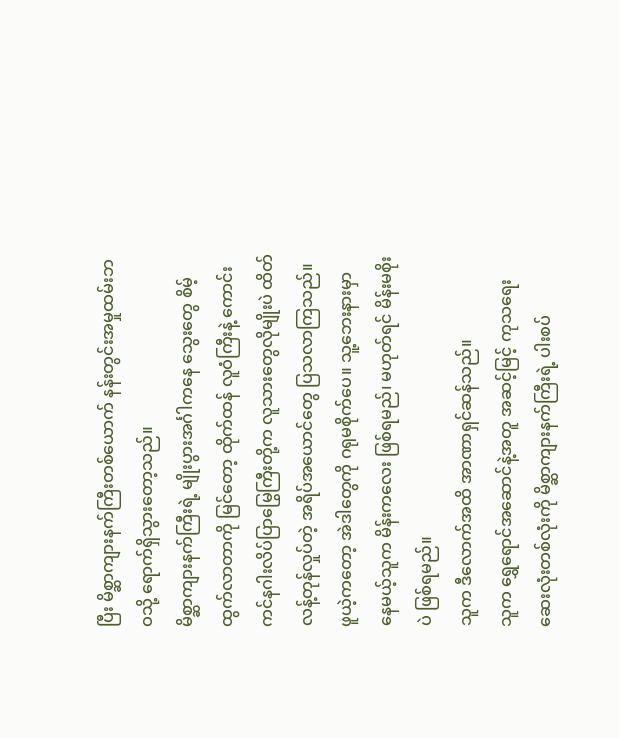ပြီး မိစ္ဆာကျားနက်ကြီးတစ်ယောက် နန်းတွင်းအမှုထမ်းဘဝသို့ ရောက်ရှိသွားတော့သည်။
မိစ္ဆာကျားနက်ကြီးရဲ့ မျိုးပွားအင်္ဂါကနေ သွေးတွေ စိမ့်ထွက်လာတာကို မြင်တော့ ထိုက်ထန် လူဝံကြီးနဲ့ ကောင်းကင်နဂါးလိပ်ပြာမြွေကြီးတို့က လူသားတွေလိုမျိုးပဲ ထိတ်လန့်တုန်လှုပ်တဲ့ အရိပ်အယောင်တွေ ပြသလာကြသည်။
ဖူယဲ့ကတော့ အဲဒါတွေကို ဂရုမစိုက်ပေ။ သူ့ဘေးနားမှာ နေမယ့်သူက မိန်းကလေး ဖြစ်ရမည်၊ မဟုတ်ရင် မိန်းမစိုးပဲ ဖြစ်ရမည်။
သူက ဒီလောက်အထိ အာဏာရှင်ဆန်သည်။
သူက ရွှေရောင်အဆောင်နဲ့အတူ အဆင့်မြင့် ကုသရေးဆေးလုံးတစ်လုံးကို မိစ္ဆာကျားနက်ကြီးရဲ့ ပါးစပ်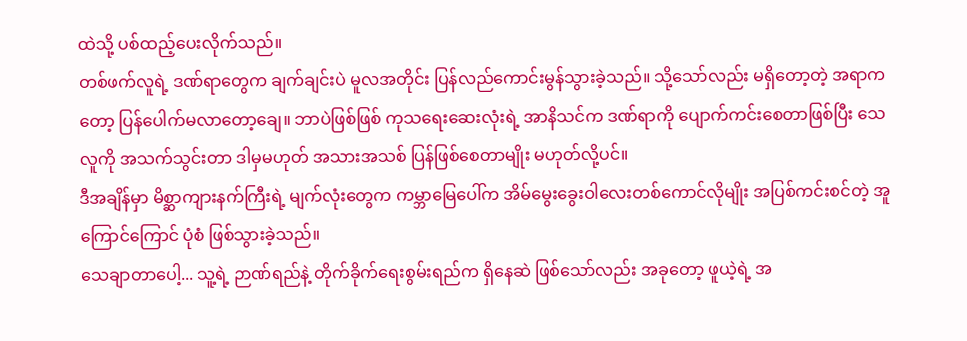ထဲသို့ ပစ်ထည့်ပေးလိုက်သည်။
တစ်ဖက်လူရဲ့ ဒဏ်ရာတွေက ချက်ချင်းပဲ မူလအတိုင်း ပြန်လည်ကောင်းမွန်သွားခဲ့သည်။ သို့သော်လည်း မရှိတော့တဲ့ အရာကတော့ ပြန်ပေါက်မလာတော့ချေ။ ဘာပဲဖြစ်ဖြစ် ကုသရေးဆေးလုံးရဲ့ အာနိသင်က ဒဏ်ရာကို ပျောက်ကင်းစေတာဖြစ်ပြီး သေလူကို အသက်သွင်းတာ ဒါမှမဟုတ် အသားအသစ် ပြန်ဖြစ်စေတာမျိုး မဟုတ်လို့ပင်။
ဒီအချိန်မှာ မိစ္ဆာကျားနက်ကြီးရဲ့ မျက်လုံးတွေက ကမ္ဘာမြေပေါ်က အိမ်မွေးခွေးဝါလေးတစ်ကောင်လိုမျိုး အပြစ်ကင်းစင်တဲ့ အူကြောင်ကြောင် ပုံစံ ဖြစ်သွားခဲ့သည်။
သေချာတာပေါ့... သူ့ရဲ့ ဉာဏ်ရည်နဲ့ တိုက်ခိုက်ရေးစွမ်းရည်က ရှိနေဆဲ ဖြစ်သော်လည်း အခုတော့ ဖူယဲ့ရဲ့ အ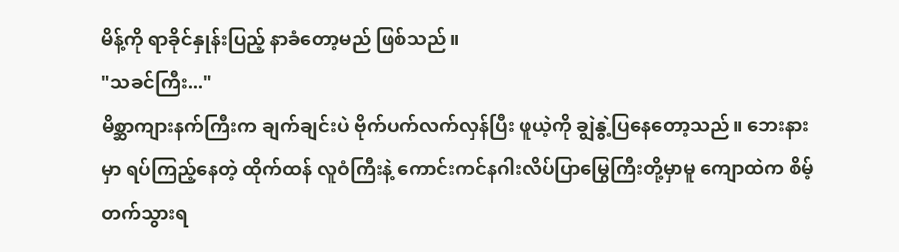မိန့်ကို ရာခိုင်နှုန်းပြည့် နာခံတော့မည် ဖြစ်သည်။
"သခင်ကြီး..."
မိစ္ဆာကျားနက်ကြီးက ချက်ချင်းပဲ ဗိုက်ပက်လက်လှန်ပြီး ဖူယဲ့ကို ချွဲနွဲ့ပြနေတော့သည်။ ဘေးနားမှာ ရပ်ကြည့်နေတဲ့ ထိုက်ထန် လူဝံကြီးနဲ့ ကောင်းကင်နဂါးလိပ်ပြာမြွေကြီးတို့မှာမူ ကျောထဲက စိမ့်တက်သွားရ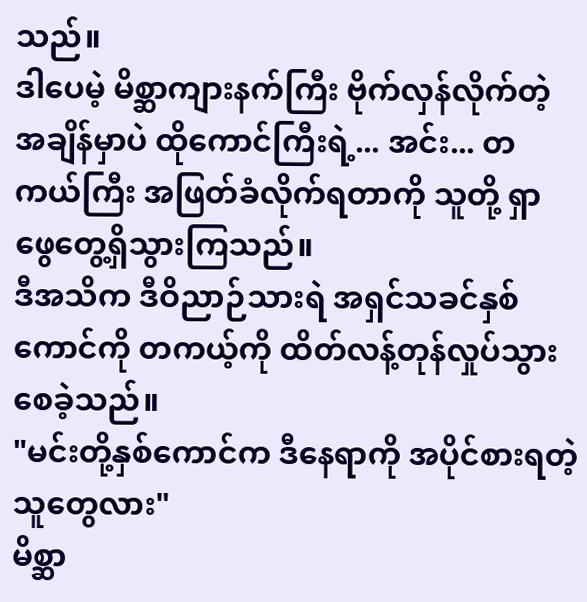သည်။
ဒါပေမဲ့ မိစ္ဆာကျားနက်ကြီး ဗိုက်လှန်လိုက်တဲ့ အချိန်မှာပဲ ထိုကောင်ကြီးရဲ့... အင်း... တကယ်ကြီး အဖြတ်ခံလိုက်ရတာကို သူတို့ ရှာဖွေတွေ့ရှိသွားကြသည်။
ဒီအသိက ဒီဝိညာဉ်သားရဲ အရှင်သခင်နှစ်ကောင်ကို တကယ့်ကို ထိတ်လန့်တုန်လှုပ်သွားစေခဲ့သည်။
"မင်းတို့နှစ်ကောင်က ဒီနေရာကို အပိုင်စားရတဲ့သူတွေလား"
မိစ္ဆာ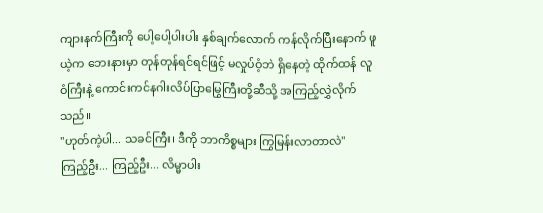ကျားနက်ကြီးကို ပေါ့ပေါ့ပါးပါး နှစ်ချက်လောက် ကန်လိုက်ပြီးနောက် ဖူယဲ့က ဘေးနားမှာ တုန်တုန်ရင်ရင်ဖြင့် မလှုပ်ဝံ့ဘဲ ရှိနေတဲ့ ထိုက်ထန် လူဝံကြီးနဲ့ ကောင်းကင်နဂါးလိပ်ပြာမြွေကြီးတို့ဆီသို့ အကြည့်လွှဲလိုက်သည်။
"ဟုတ်ကဲ့ပါ... သခင်ကြီး၊ ဒီကို ဘာကိစ္စများ ကြွမြန်းလာတာလဲ"
ကြည့်ဦး... ကြည့်ဦး... လိမ္မာပါး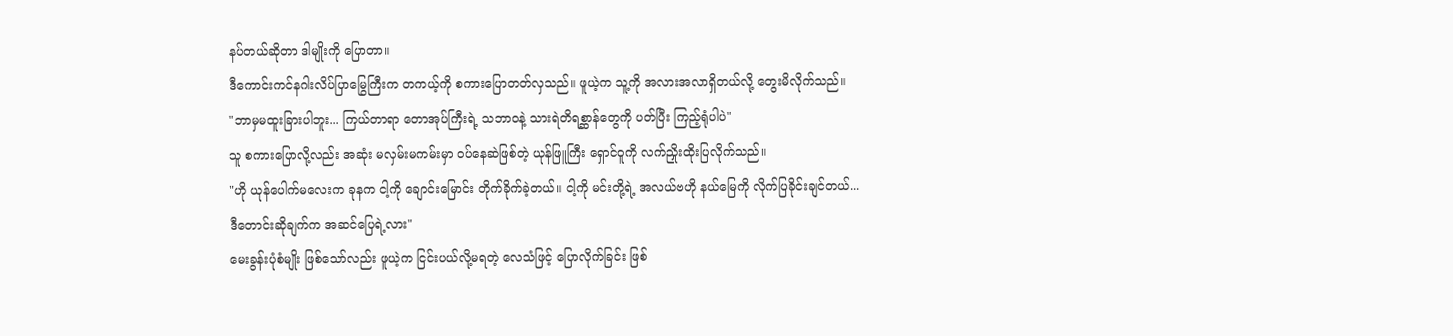နပ်တယ်ဆိုတာ ဒါမျိုးကို ပြောတာ။
ဒီကောင်းကင်နဂါးလိပ်ပြာမြွေကြီးက တကယ့်ကို စကားပြောတတ်လှသည်။ ဖူယဲ့က သူ့ကို အလားအလာရှိတယ်လို့ တွေးမိလိုက်သည်။
"ဘာမှမထူးခြားပါဘူး... ကြယ်တာရာ တောအုပ်ကြီးရဲ့ သဘာဝနဲ့ သားရဲတိရစ္ဆာန်တွေကို ပတ်ပြီး ကြည့်ရုံပါပဲ"
သူ စကားပြောလို့လည်း အဆုံး မလှမ်းမကမ်းမှာ ဝပ်နေဆဲဖြစ်တဲ့ ယုန်ဖြူကြီး ရှောင်ဝူကို လက်ညှိုးထိုးပြလိုက်သည်။
"ဟို ယုန်ပေါက်မလေးက ခုနက ငါ့ကို ချောင်းမြောင်း တိုက်ခိုက်ခဲ့တယ်။ ငါ့ကို မင်းတို့ရဲ့ အလယ်ဗဟို နယ်မြေကို လိုက်ပြခိုင်းချင်တယ်... ဒီတောင်းဆိုချက်က အဆင်ပြေရဲ့လား"
မေးခွန်းပုံစံမျိုး ဖြစ်သော်လည်း ဖူယဲ့က ငြင်းပယ်လို့မရတဲ့ လေသံဖြင့် ပြောလိုက်ခြင်း ဖြစ်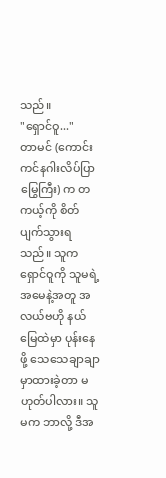သည်။
"ရှောင်ဝူ..."
တာမင် (ကောင်းကင်နဂါးလိပ်ပြာမြွေကြီး) က တကယ့်ကို စိတ်ပျက်သွားရသည်။ သူက ရှောင်ဝူကို သူမရဲ့ အမေနဲ့အတူ အလယ်ဗဟို နယ်မြေထဲမှာ ပုန်းနေဖို့ သေသေချာချာ မှာထားခဲ့တာ မဟုတ်ပါလား။ သူမက ဘာလို့ ဒီအ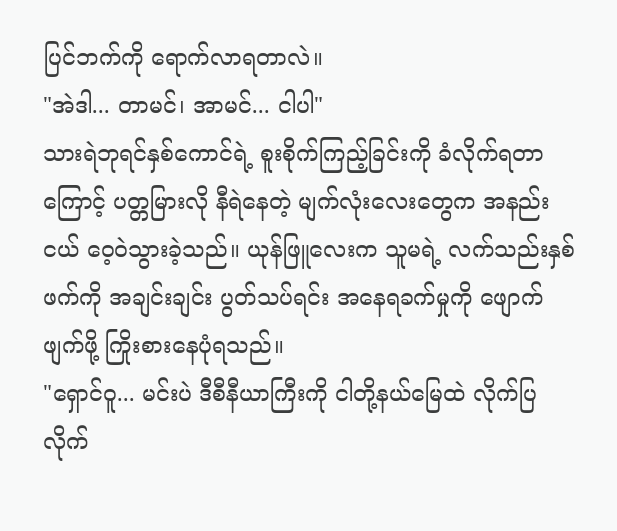ပြင်ဘက်ကို ရောက်လာရတာလဲ။
"အဲဒါ... တာမင်၊ အာမင်... ငါပါ"
သားရဲဘုရင်နှစ်ကောင်ရဲ့ စူးစိုက်ကြည့်ခြင်းကို ခံလိုက်ရတာကြောင့် ပတ္တမြားလို နီရဲနေတဲ့ မျက်လုံးလေးတွေက အနည်းငယ် ဝေ့ဝဲသွားခဲ့သည်။ ယုန်ဖြူလေးက သူမရဲ့ လက်သည်းနှစ်ဖက်ကို အချင်းချင်း ပွတ်သပ်ရင်း အနေရခက်မှုကို ဖျောက်ဖျက်ဖို့ ကြိုးစားနေပုံရသည်။
"ရှောင်ဝူ... မင်းပဲ ဒီစီနီယာကြီးကို ငါတို့နယ်မြေထဲ လိုက်ပြလိုက်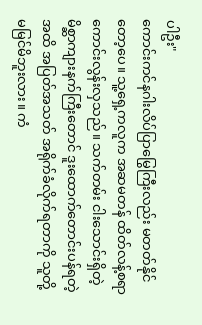ပါဦး"
ကောင်းကင်နဂါးလိပ်ပြာမြွေကြီးလည်း မတတ်နိုင်တော့ပေ။ သူ့ရှေ့ကလူက အဆမတန် ထိတ်လန့်စရာကောင်းလွန်းလှသည်။ သက်တမ်း ငါးသောင်းရှိတဲ့ မိစ္ဆာကျားနက်ကြီးတောင် ဒူးထောက်တောင်းပန်ရတဲ့အထိ အပြတ်အသတ် အရိုက်ခံလိုက်ရတာကို သူတို့ မမြင်မိဘူးလား။ ကံ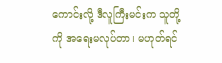ကောင်းလို့ ဒီလူကြီးမင်းက သူတို့ကို အရေးမလုပ်တာ၊ မဟုတ်ရင်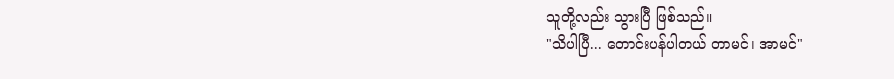သူတို့လည်း သွားပြီ ဖြစ်သည်။
"သိပါပြီ... တောင်းပန်ပါတယ် တာမင်၊ အာမင်"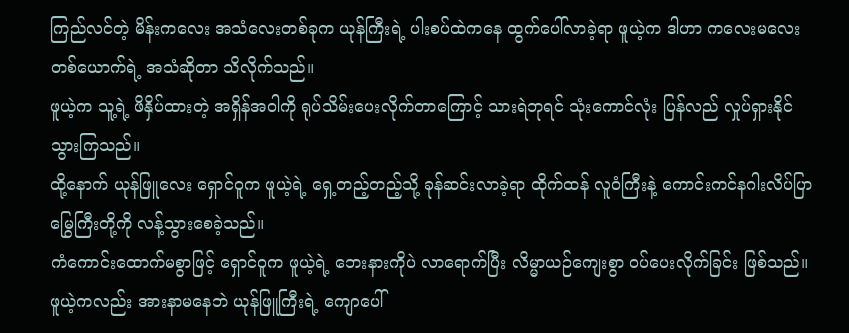ကြည်လင်တဲ့ မိန်းကလေး အသံလေးတစ်ခုက ယုန်ကြီးရဲ့ ပါးစပ်ထဲကနေ ထွက်ပေါ်လာခဲ့ရာ ဖူယဲ့က ဒါဟာ ကလေးမလေးတစ်ယောက်ရဲ့ အသံဆိုတာ သိလိုက်သည်။
ဖူယဲ့က သူ့ရဲ့ ဖိနှိပ်ထားတဲ့ အရှိန်အဝါကို ရုပ်သိမ်းပေးလိုက်တာကြောင့် သားရဲဘုရင် သုံးကောင်လုံး ပြန်လည် လှုပ်ရှားနိုင်သွားကြသည်။
ထို့နောက် ယုန်ဖြူလေး ရှောင်ဝူက ဖူယဲ့ရဲ့ ရှေ့တည့်တည့်သို့ ခုန်ဆင်းလာခဲ့ရာ ထိုက်ထန် လူဝံကြီးနဲ့ ကောင်းကင်နဂါးလိပ်ပြာမြွေကြီးတို့ကို လန့်သွားစေခဲ့သည်။
ကံကောင်းထောက်မစွာဖြင့် ရှောင်ဝူက ဖူယဲ့ရဲ့ ဘေးနားကိုပဲ လာရောက်ပြီး လိမ္မာယဉ်ကျေးစွာ ဝပ်ပေးလိုက်ခြင်း ဖြစ်သည်။
ဖူယဲ့ကလည်း အားနာမနေဘဲ ယုန်ဖြူကြီးရဲ့ ကျောပေါ်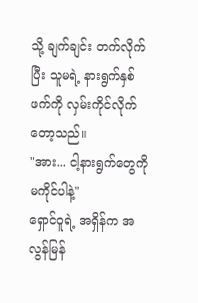သို့ ချက်ချင်း တက်လိုက်ပြီး သူမရဲ့ နားရွက်နှစ်ဖက်ကို လှမ်းကိုင်လိုက်တော့သည်။
"အား... ငါ့နားရွက်တွေကို မကိုင်ပါနဲ့"
ရှောင်ဝူရဲ့ အရှိန်က အလွန်မြန်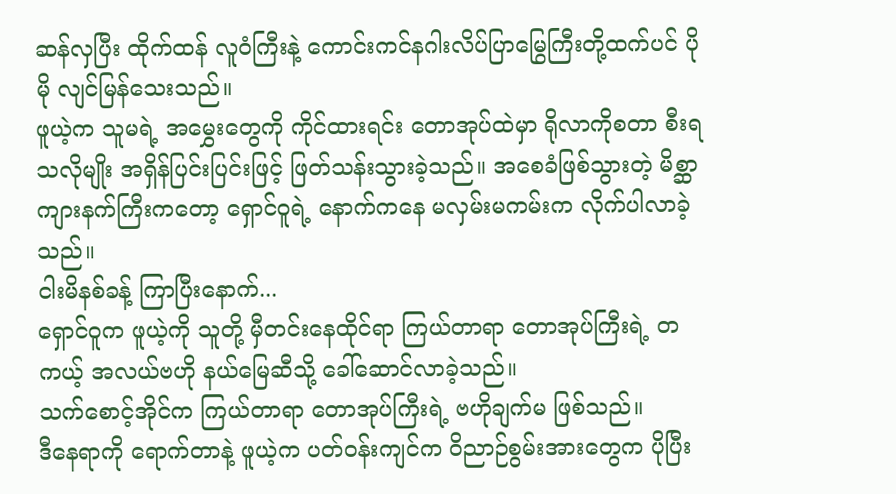ဆန်လှပြီး ထိုက်ထန် လူဝံကြီးနဲ့ ကောင်းကင်နဂါးလိပ်ပြာမြွေကြီးတို့ထက်ပင် ပိုမို လျင်မြန်သေးသည်။
ဖူယဲ့က သူမရဲ့ အမွှေးတွေကို ကိုင်ထားရင်း တောအုပ်ထဲမှာ ရိုလာကိုစတာ စီးရသလိုမျိုး အရှိန်ပြင်းပြင်းဖြင့် ဖြတ်သန်းသွားခဲ့သည်။ အစေခံဖြစ်သွားတဲ့ မိစ္ဆာကျားနက်ကြီးကတော့ ရှောင်ဝူရဲ့ နောက်ကနေ မလှမ်းမကမ်းက လိုက်ပါလာခဲ့သည်။
ငါးမိနစ်ခန့် ကြာပြီးနောက်...
ရှောင်ဝူက ဖူယဲ့ကို သူတို့ မှီတင်းနေထိုင်ရာ ကြယ်တာရာ တောအုပ်ကြီးရဲ့ တကယ့် အလယ်ဗဟို နယ်မြေဆီသို့ ခေါ်ဆောင်လာခဲ့သည်။
သက်စောင့်အိုင်က ကြယ်တာရာ တောအုပ်ကြီးရဲ့ ဗဟိုချက်မ ဖြစ်သည်။
ဒီနေရာကို ရောက်တာနဲ့ ဖူယဲ့က ပတ်ဝန်းကျင်က ဝိညာဉ်စွမ်းအားတွေက ပိုပြီး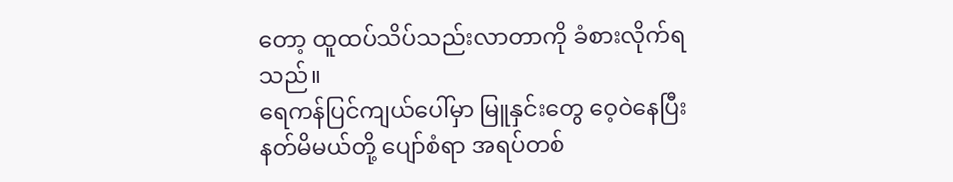တော့ ထူထပ်သိပ်သည်းလာတာကို ခံစားလိုက်ရသည်။
ရေကန်ပြင်ကျယ်ပေါ်မှာ မြူနှင်းတွေ ဝေ့ဝဲနေပြီး နတ်မိမယ်တို့ ပျော်စံရာ အရပ်တစ်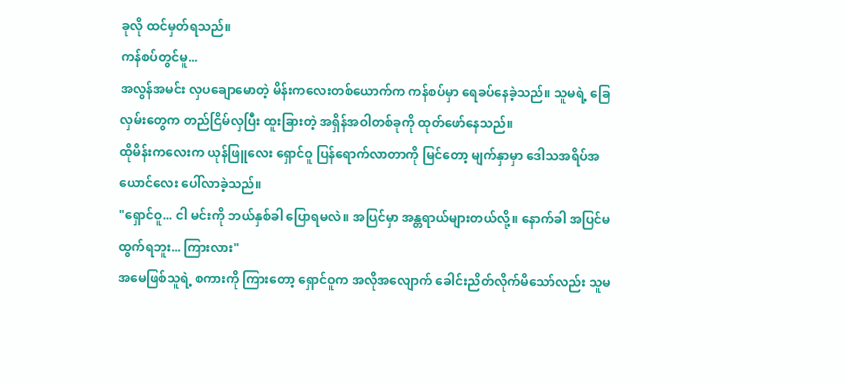ခုလို ထင်မှတ်ရသည်။
ကန်စပ်တွင်မူ...
အလွန်အမင်း လှပချောမောတဲ့ မိန်းကလေးတစ်ယောက်က ကန်စပ်မှာ ရေခပ်နေခဲ့သည်။ သူမရဲ့ ခြေလှမ်းတွေက တည်ငြိမ်လှပြီး ထူးခြားတဲ့ အရှိန်အဝါတစ်ခုကို ထုတ်ဖော်နေသည်။
ထိုမိန်းကလေးက ယုန်ဖြူလေး ရှောင်ဝူ ပြန်ရောက်လာတာကို မြင်တော့ မျက်နှာမှာ ဒေါသအရိပ်အယောင်လေး ပေါ်လာခဲ့သည်။
"ရှောင်ဝူ... ငါ မင်းကို ဘယ်နှစ်ခါ ပြောရမလဲ။ အပြင်မှာ အန္တရာယ်များတယ်လို့။ နောက်ခါ အပြင်မထွက်ရဘူး... ကြားလား"
အမေဖြစ်သူရဲ့ စကားကို ကြားတော့ ရှောင်ဝူက အလိုအလျောက် ခေါင်းညိတ်လိုက်မိသော်လည်း သူမ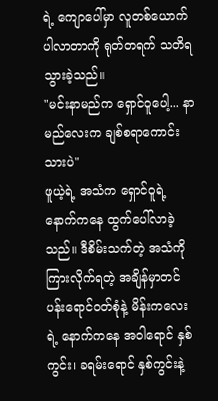ရဲ့ ကျောပေါ်မှာ လူတစ်ယောက် ပါလာတာကို ရုတ်တရက် သတိရသွားခဲ့သည်။
"မင်းနာမည်က ရှောင်ဝူပေါ့... နာမည်လေးက ချစ်စရာကောင်းသားပဲ"
ဖူယဲ့ရဲ့ အသံက ရှောင်ဝူရဲ့ နောက်ကနေ ထွက်ပေါ်လာခဲ့သည်။ ဒီစိမ်းသက်တဲ့ အသံကို ကြားလိုက်ရတဲ့ အချိန်မှာတင် ပန်းရောင်ဝတ်စုံနဲ့ မိန်းကလေးရဲ့ နောက်ကနေ အဝါရောင် နှစ်ကွင်း၊ ခရမ်းရောင် နှစ်ကွင်းနဲ့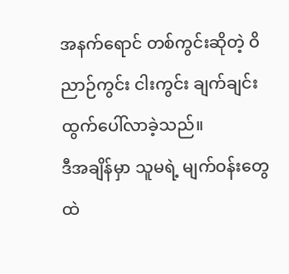အနက်ရောင် တစ်ကွင်းဆိုတဲ့ ဝိညာဉ်ကွင်း ငါးကွင်း ချက်ချင်း ထွက်ပေါ်လာခဲ့သည်။
ဒီအချိန်မှာ သူမရဲ့ မျက်ဝန်းတွေထဲ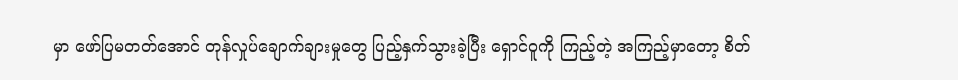မှာ ဖော်ပြမတတ်အောင် တုန်လှုပ်ချောက်ချားမှုတွေ ပြည့်နှက်သွားခဲ့ပြီး ရှောင်ဝူကို ကြည့်တဲ့ အကြည့်မှာတော့ စိတ်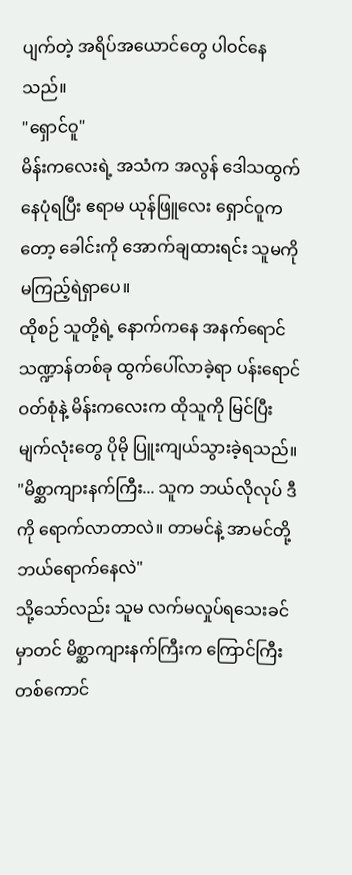ပျက်တဲ့ အရိပ်အယောင်တွေ ပါဝင်နေသည်။
"ရှောင်ဝူ"
မိန်းကလေးရဲ့ အသံက အလွန် ဒေါသထွက်နေပုံရပြီး ဧရာမ ယုန်ဖြူလေး ရှောင်ဝူကတော့ ခေါင်းကို အောက်ချထားရင်း သူမကို မကြည့်ရဲရှာပေ။
ထိုစဉ် သူတို့ရဲ့ နောက်ကနေ အနက်ရောင် သဏ္ဍာန်တစ်ခု ထွက်ပေါ်လာခဲ့ရာ ပန်းရောင်ဝတ်စုံနဲ့ မိန်းကလေးက ထိုသူကို မြင်ပြီး မျက်လုံးတွေ ပိုမို ပြူးကျယ်သွားခဲ့ရသည်။
"မိစ္ဆာကျားနက်ကြီး... သူက ဘယ်လိုလုပ် ဒီကို ရောက်လာတာလဲ။ တာမင်နဲ့ အာမင်တို့ ဘယ်ရောက်နေလဲ"
သို့သော်လည်း သူမ လက်မလှုပ်ရသေးခင်မှာတင် မိစ္ဆာကျားနက်ကြီးက ကြောင်ကြီးတစ်ကောင်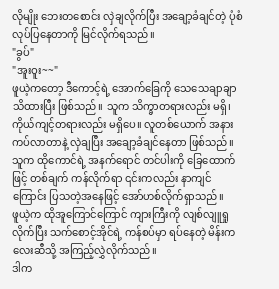လိုမျိုး ဘေးတစောင်း လှဲချလိုက်ပြီး အချော့ခံချင်တဲ့ ပုံစံ လုပ်ပြနေတာကို မြင်လိုက်ရသည်။
"ခွပ်"
"အူးဝူး~~"
ဖူယဲ့ကတော့ ဒီကောင့်ရဲ့ အောက်ခြေကို သေသေချာချာ သိထားပြီး ဖြစ်သည်။ သူက သိက္ခာတရားလည်း မရှိ၊ ကိုယ်ကျင့်တရားလည်း မရှိပေ။ လူတစ်ယောက် အနားကပ်လာတာနဲ့ လှဲချပြီး အချော့ခံချင်နေတာ ဖြစ်သည်။
သူက ထိုကောင်ရဲ့ အနက်ရောင် တင်ပါးကို ခြေထောက်ဖြင့် တစ်ချက် ကန်လိုက်ရာ ၎င်းကလည်း နာကျင်ကြောင်း ပြသတဲ့အနေဖြင့် အော်ဟစ်လိုက်ရှာသည်။
ဖူယဲ့က ထိုအူကြောင်ကြောင် ကျားကြီးကို လျစ်လျူရှုလိုက်ပြီး သက်စောင့်အိုင်ရဲ့ ကန်စပ်မှာ ရပ်နေတဲ့ မိန်းကလေးဆီသို့ အကြည့်လွှဲလိုက်သည်။
ဒါက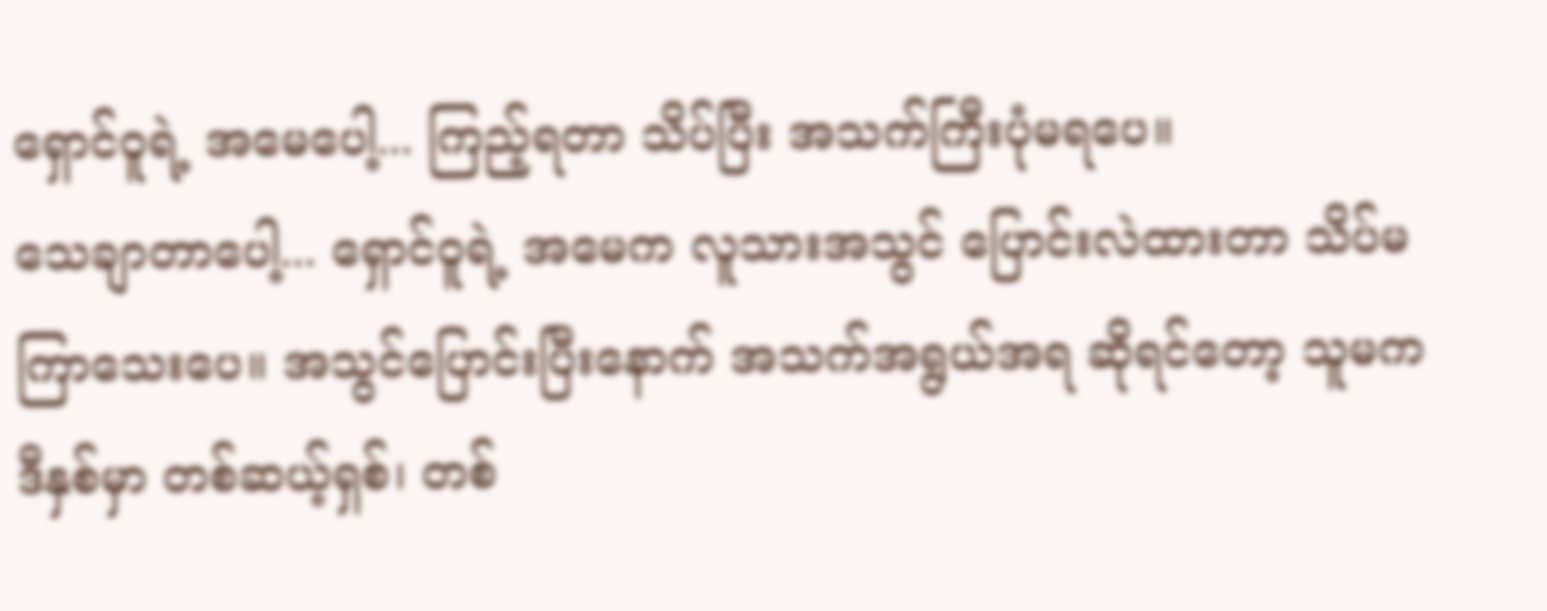ရှောင်ဝူရဲ့ အမေပေါ့... ကြည့်ရတာ သိပ်ပြီး အသက်ကြီးပုံမရပေ။
သေချာတာပေါ့... ရှောင်ဝူရဲ့ အမေက လူသားအသွင် ပြောင်းလဲထားတာ သိပ်မကြာသေးပေ။ အသွင်ပြောင်းပြီးနောက် အသက်အရွယ်အရ ဆိုရင်တော့ သူမက ဒီနှစ်မှာ တစ်ဆယ့်ရှစ်၊ တစ်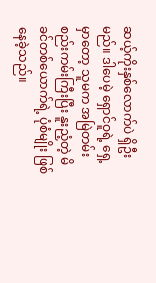ဆယ့်ကိုးနှစ်လောက်ပဲ ရှိဦးမည်။ ဒါပေမဲ့ ရှောင်ဝူရဲ့ ရှေ့မှာတော့ သူမက အမြဲတမ်း စည်းကမ်းကြီးပြီး နူးညံ့တဲ့ မိခင်တစ်ယောက်ရဲ့ ပုံစံမျိုး ဖြစ်နေခဲ့သည်။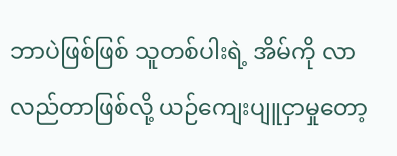ဘာပဲဖြစ်ဖြစ် သူတစ်ပါးရဲ့ အိမ်ကို လာလည်တာဖြစ်လို့ ယဉ်ကျေးပျူငှာမှုတော့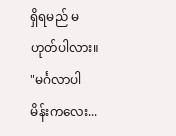ရှိရမည် မဟုတ်ပါလား။
"မင်္ဂလာပါ မိန်းကလေး...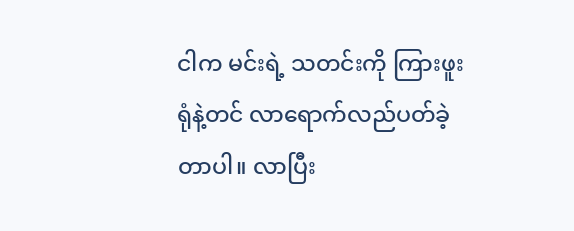ငါက မင်းရဲ့ သတင်းကို ကြားဖူးရုံနဲ့တင် လာရောက်လည်ပတ်ခဲ့တာပါ။ လာပြီး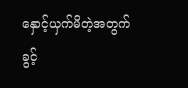နှောင့်ယှက်မိတဲ့အတွက် ခွင့်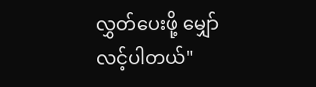လွှတ်ပေးဖို့ မျှော်လင့်ပါတယ်"